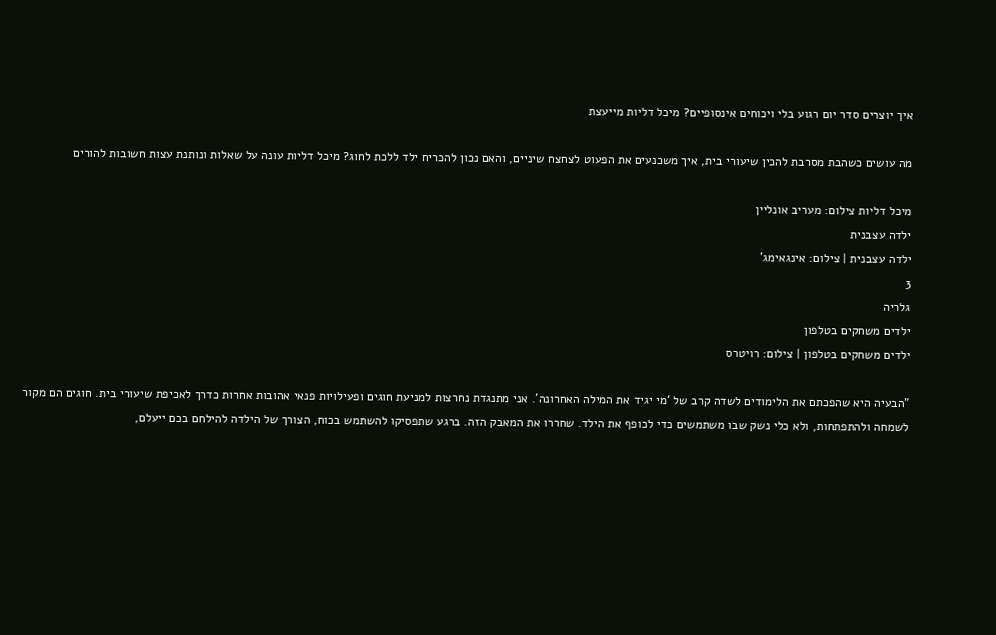איך יוצרים סדר יום רגוע בלי ויכוחים אינסופיים? מיכל דליות מייעצת

מה עושים כשהבת מסרבת להכין שיעורי בית, איך משכנעים את הפעוט לצחצח שיניים, והאם נכון להכריח ילד ללכת לחוג? מיכל דליות עונה על שאלות ונותנת עצות חשובות להורים

מיכל דליות צילום: מעריב אונליין
ילדה עצבנית
ילדה עצבנית | צילום: אינגאימג'
3
גלריה
ילדים משחקים בטלפון
ילדים משחקים בטלפון | צילום: רויטרס

"הבעיה היא שהפכתם את הלימודים לשדה קרב של ‘מי יגיד את המילה האחרונה’. אני מתנגדת נחרצות למניעת חוגים ופעילויות פנאי אהובות אחרות כדרך לאכיפת שיעורי בית. חוגים הם מקור לשמחה ולהתפתחות, ולא כלי נשק שבו משתמשים כדי לכופף את הילד. שחררו את המאבק הזה. ברגע שתפסיקו להשתמש בכוח, הצורך של הילדה להילחם בכם ייעלם,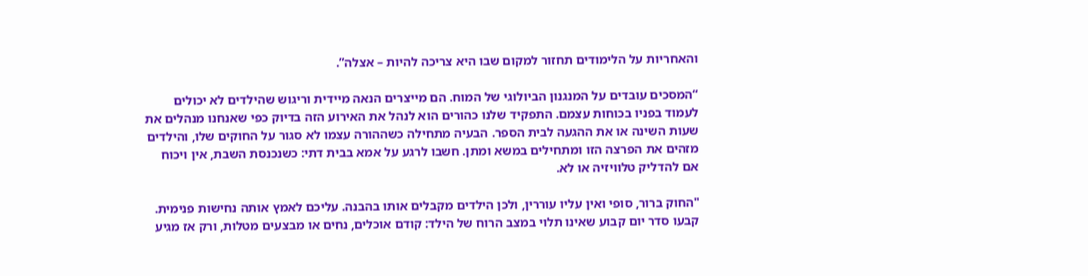והאחריות על הלימודים תחזור למקום שבו היא צריכה להיות – אצלה”.

“המסכים עובדים על המנגנון הביולוגי של המוח. הם מייצרים הנאה מיידית וריגוש שהילדים לא יכולים לעמוד בפניו בכוחות עצמם. התפקיד שלנו כהורים הוא לנהל את האירוע הזה בדיוק כפי שאנחנו מנהלים את שעות השינה או את ההגעה לבית הספר. הבעיה מתחילה כשההורה עצמו לא סגור על החוקים שלו, והילדים מזהים את הפרצה הזו ומתחילים במשא ומתן. חשבו לרגע על אמא בבית דתי: כשנכנסת השבת, אין ויכוח אם להדליק טלוויזיה או לא.

"החוק ברור, סופי ואין עליו עוררין, ולכן הילדים מקבלים אותו בהבנה. עליכם לאמץ אותה נחישות פנימית. קבעו סדר יום קבוע שאינו תלוי במצב הרוח של הילד: קודם אוכלים, נחים או מבצעים מטלות, ורק אז מגיע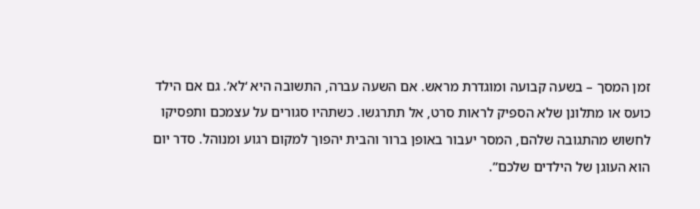זמן המסך – בשעה קבועה ומוגדרת מראש. אם השעה עברה, התשובה היא ‘לא’. גם אם הילד כועס או מתלונן שלא הספיק לראות סרט, אל תתרגשו. כשתהיו סגורים על עצמכם ותפסיקו לחשוש מהתגובה שלהם, המסר יעבור באופן ברור והבית יהפוך למקום רגוע ומנוהל. סדר יום הוא העוגן של הילדים שלכם”.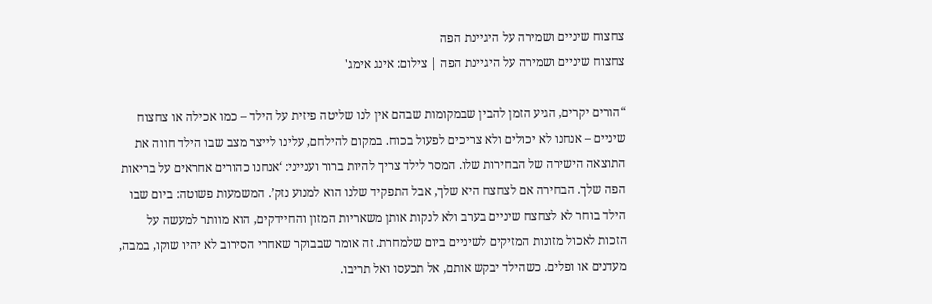צחצוח שיניים ושמירה על היגיינת הפה
צחצוח שיניים ושמירה על היגיינת הפה | צילום: אינג אימג'

“הורים יקרים, הגיע הזמן להבין שבמקומות שבהם אין לנו שליטה פיזית על הילד – כמו אכילה או צחצוח שיניים – אנחנו לא יכולים ולא צריכים לפעול בכוח. במקום להילחם, עלינו לייצר מצב שבו הילד חווה את התוצאה הישירה של הבחירות שלו. המסר לילד צריך להיות ברור וענייני: ‘אנחנו כהורים אחראים על בריאות הפה שלך. הבחירה אם לצחצח היא שלך, אבל התפקיד שלנו הוא למנוע נזק’. המשמעות פשוטה: ביום שבו הילד בוחר לא לצחצח שיניים בערב ולא לנקות אותן משאריות המזון והחיידקים, הוא מוותר למעשה על הזכות לאכול מזונות המזיקים לשיניים ביום שלמחרת. זה אומר שבבוקר שאחרי הסירוב לא יהיו שוקו, במבה, מעדנים או ופלים. כשהילד יבקש אותם, אל תכעסו ואל תריבו.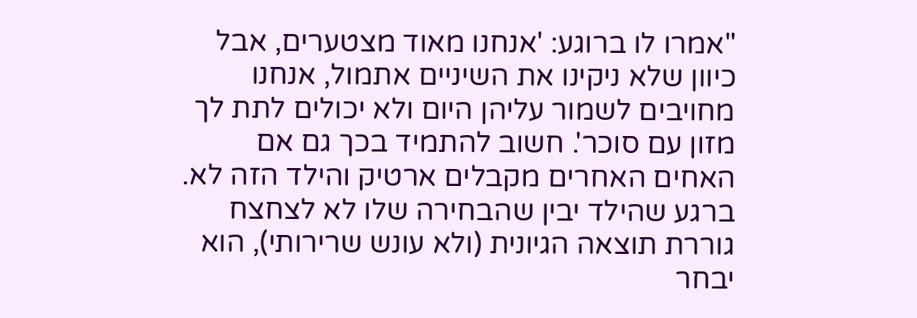"אמרו לו ברוגע: 'אנחנו מאוד מצטערים, אבל כיוון שלא ניקינו את השיניים אתמול, אנחנו מחויבים לשמור עליהן היום ולא יכולים לתת לך מזון עם סוכר'. חשוב להתמיד בכך גם אם האחים האחרים מקבלים ארטיק והילד הזה לא. ברגע שהילד יבין שהבחירה שלו לא לצחצח גוררת תוצאה הגיונית (ולא עונש שרירותי), הוא יבחר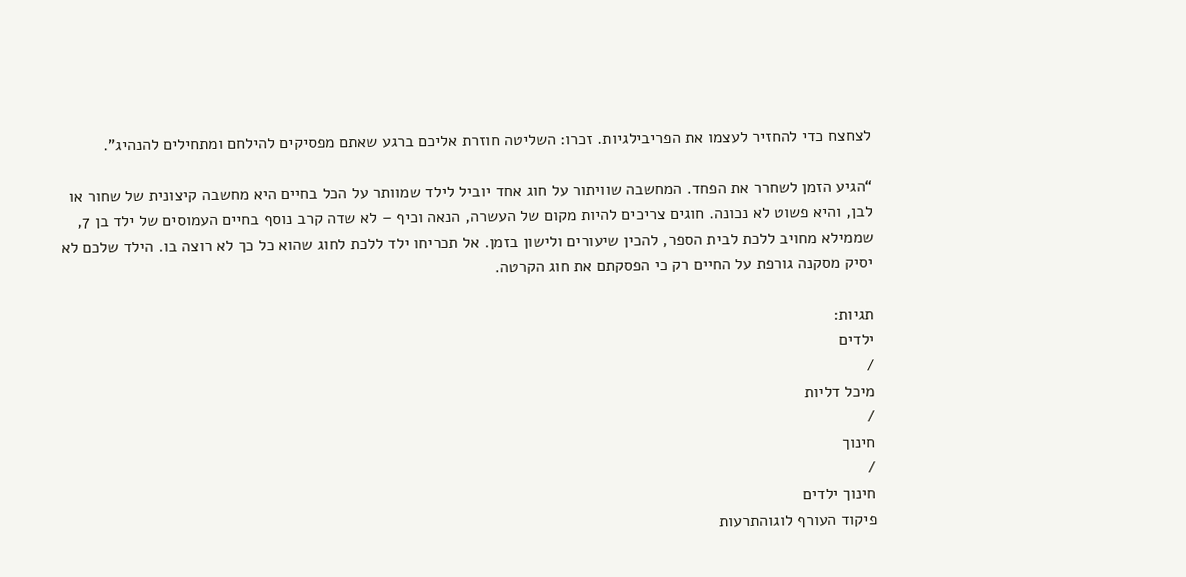לצחצח כדי להחזיר לעצמו את הפריבילגיות. זכרו: השליטה חוזרת אליכם ברגע שאתם מפסיקים להילחם ומתחילים להנהיג”.

“הגיע הזמן לשחרר את הפחד. המחשבה שוויתור על חוג אחד יוביל לילד שמוותר על הכל בחיים היא מחשבה קיצונית של שחור או לבן, והיא פשוט לא נכונה. חוגים צריכים להיות מקום של העשרה, הנאה וכיף – לא שדה קרב נוסף בחיים העמוסים של ילד בן 7, שממילא מחויב ללכת לבית הספר, להכין שיעורים ולישון בזמן. אל תכריחו ילד ללכת לחוג שהוא כל כך לא רוצה בו. הילד שלכם לא יסיק מסקנה גורפת על החיים רק כי הפסקתם את חוג הקרטה.

תגיות:
ילדים
/
מיכל דליות
/
חינוך
/
חינוך ילדים
פיקוד העורף לוגוהתרעות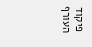פיקוד העורף